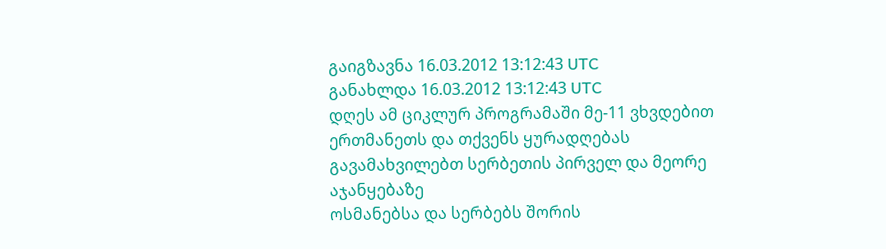გაიგზავნა 16.03.2012 13:12:43 UTC
განახლდა 16.03.2012 13:12:43 UTC
დღეს ამ ციკლურ პროგრამაში მე-11 ვხვდებით ერთმანეთს და თქვენს ყურადღებას გავამახვილებთ სერბეთის პირველ და მეორე აჯანყებაზე
ოსმანებსა და სერბებს შორის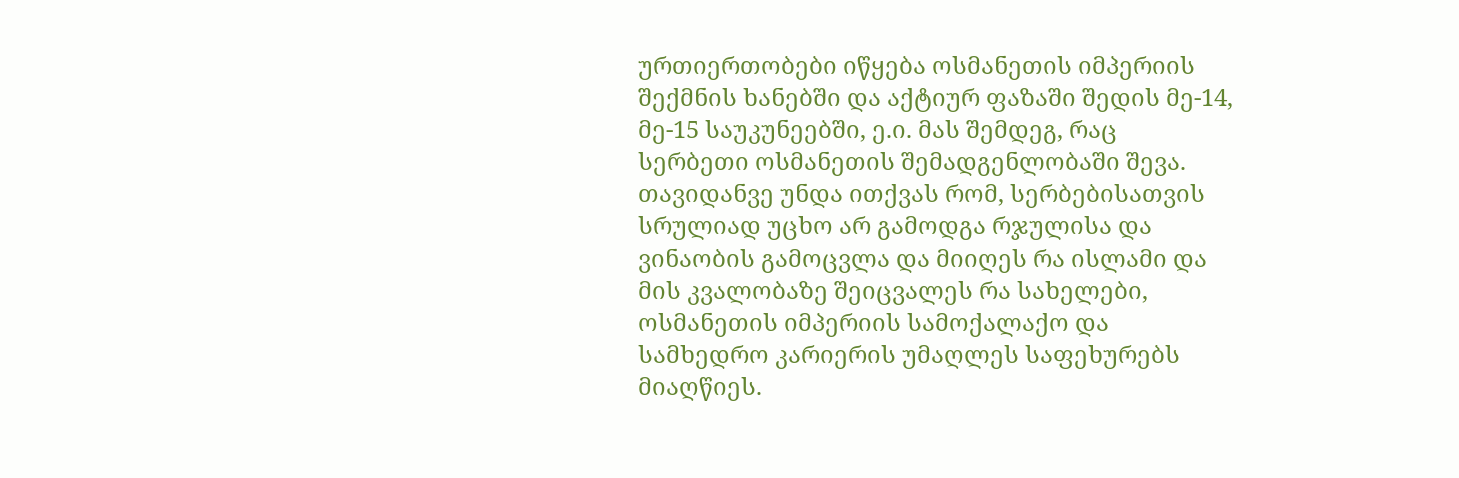ურთიერთობები იწყება ოსმანეთის იმპერიის შექმნის ხანებში და აქტიურ ფაზაში შედის მე-14, მე-15 საუკუნეებში, ე.ი. მას შემდეგ, რაც სერბეთი ოსმანეთის შემადგენლობაში შევა. თავიდანვე უნდა ითქვას რომ, სერბებისათვის სრულიად უცხო არ გამოდგა რჯულისა და ვინაობის გამოცვლა და მიიღეს რა ისლამი და მის კვალობაზე შეიცვალეს რა სახელები, ოსმანეთის იმპერიის სამოქალაქო და სამხედრო კარიერის უმაღლეს საფეხურებს მიაღწიეს.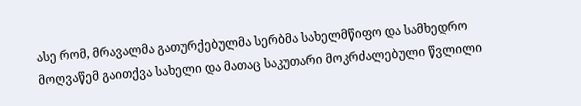ასე რომ, მრავალმა გათურქებულმა სერბმა სახელმწიფო და სამხედრო მოღვაწემ გაითქვა სახელი და მათაც საკუთარი მოკრძალებული წვლილი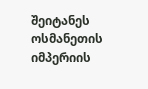შეიტანეს ოსმანეთის იმპერიის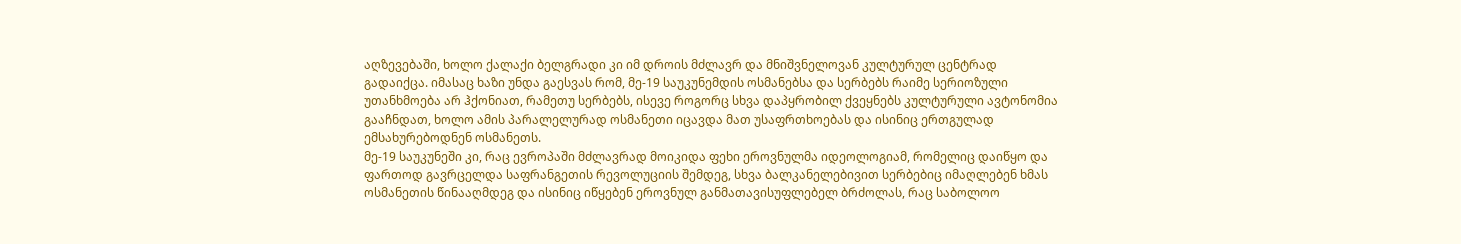აღზევებაში, ხოლო ქალაქი ბელგრადი კი იმ დროის მძლავრ და მნიშვნელოვან კულტურულ ცენტრად გადაიქცა. იმასაც ხაზი უნდა გაესვას რომ, მე-19 საუკუნემდის ოსმანებსა და სერბებს რაიმე სერიოზული უთანხმოება არ ჰქონიათ, რამეთუ სერბებს, ისევე როგორც სხვა დაპყრობილ ქვეყნებს კულტურული ავტონომია გააჩნდათ, ხოლო ამის პარალელურად ოსმანეთი იცავდა მათ უსაფრთხოებას და ისინიც ერთგულად ემსახურებოდნენ ოსმანეთს.
მე-19 საუკუნეში კი, რაც ევროპაში მძლავრად მოიკიდა ფეხი ეროვნულმა იდეოლოგიამ, რომელიც დაიწყო და ფართოდ გავრცელდა საფრანგეთის რევოლუციის შემდეგ, სხვა ბალკანელებივით სერბებიც იმაღლებენ ხმას ოსმანეთის წინააღმდეგ და ისინიც იწყებენ ეროვნულ განმათავისუფლებელ ბრძოლას, რაც საბოლოო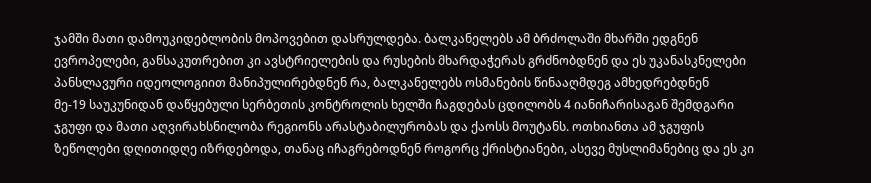ჯამში მათი დამოუკიდებლობის მოპოვებით დასრულდება. ბალკანელებს ამ ბრძოლაში მხარში ედგნენ ევროპელები, განსაკუთრებით კი ავსტრიელების და რუსების მხარდაჭერას გრძნობდნენ და ეს უკანასკნელები პანსლავური იდეოლოგიით მანიპულირებდნენ რა, ბალკანელებს ოსმანების წინააღმდეგ ამხედრებდნენ
მე-19 საუკუნიდან დაწყებული სერბეთის კონტროლის ხელში ჩაგდებას ცდილობს 4 იანიჩარისაგან შემდგარი ჯგუფი და მათი აღვირახსნილობა რეგიონს არასტაბილურობას და ქაოსს მოუტანს. ოთხიანთა ამ ჯგუფის ზეწოლები დღითიდღე იზრდებოდა, თანაც იჩაგრებოდნენ როგორც ქრისტიანები, ასევე მუსლიმანებიც და ეს კი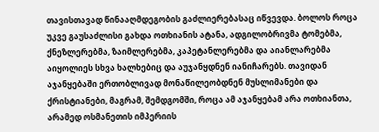თავისთავად წინააღმდეგობის გაძლიერებასაც იწვევდა. ბოლოს როცა უკვე გაუსაძლისი გახდა ოთხიანის ატანა, ადგილობრივმა ტომებმა, ქნეზლერებმა, ზაიმლერებმა, კაპეტანლერებმა და აიანლარებმა აიყოლიეს სხვა ხალხებიც და აუჯანყდნენ იანიჩარებს. თავიდან აჯანყებაში ერთობლივად მონაწილეობდნენ მუსლიმანები და ქრისტიანები, მაგრამ, შემდგომში, როცა ამ აჯანყებამ არა ოთხიანთა, არამედ ოსმანეთის იმპერიის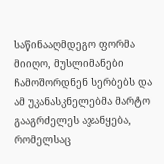საწინააღმდეგო ფორმა მიიღო, მუსლიმანები ჩამოშორდნენ სერბებს და ამ უკანასკნელებმა მარტო გააგრძელეს აჯანყება, რომელსაც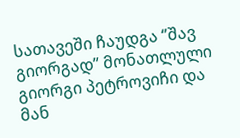სათავეში ჩაუდგა ‘’შავ გიორგად’’ მონათლული გიორგი პეტროვიჩი და მან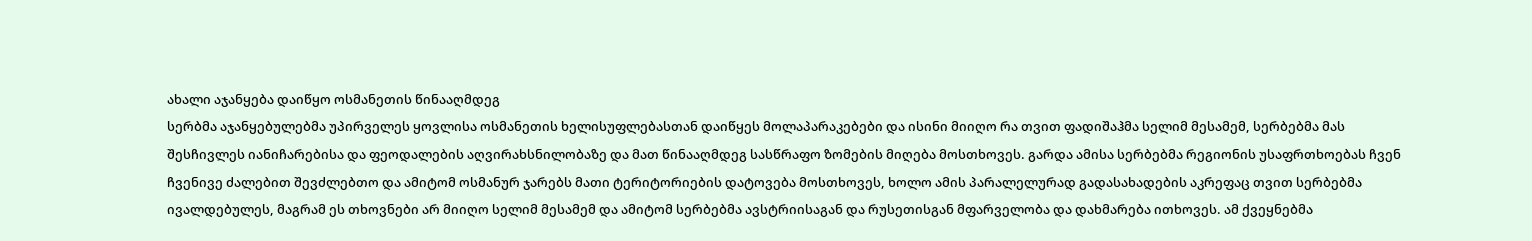ახალი აჯანყება დაიწყო ოსმანეთის წინააღმდეგ
სერბმა აჯანყებულებმა უპირველეს ყოვლისა ოსმანეთის ხელისუფლებასთან დაიწყეს მოლაპარაკებები და ისინი მიიღო რა თვით ფადიშაჰმა სელიმ მესამემ, სერბებმა მას შესჩივლეს იანიჩარებისა და ფეოდალების აღვირახსნილობაზე და მათ წინააღმდეგ სასწრაფო ზომების მიღება მოსთხოვეს. გარდა ამისა სერბებმა რეგიონის უსაფრთხოებას ჩვენ ჩვენივე ძალებით შევძლებთო და ამიტომ ოსმანურ ჯარებს მათი ტერიტორიების დატოვება მოსთხოვეს, ხოლო ამის პარალელურად გადასახადების აკრეფაც თვით სერბებმა ივალდებულეს, მაგრამ ეს თხოვნები არ მიიღო სელიმ მესამემ და ამიტომ სერბებმა ავსტრიისაგან და რუსეთისგან მფარველობა და დახმარება ითხოვეს. ამ ქვეყნებმა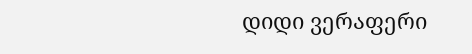დიდი ვერაფერი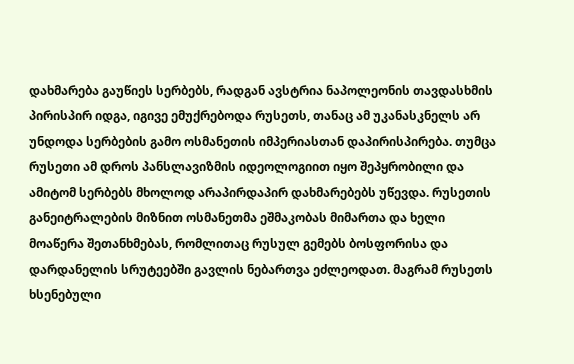დახმარება გაუწიეს სერბებს, რადგან ავსტრია ნაპოლეონის თავდასხმის პირისპირ იდგა, იგივე ემუქრებოდა რუსეთს, თანაც ამ უკანასკნელს არ უნდოდა სერბების გამო ოსმანეთის იმპერიასთან დაპირისპირება. თუმცა რუსეთი ამ დროს პანსლავიზმის იდეოლოგიით იყო შეპყრობილი და ამიტომ სერბებს მხოლოდ არაპირდაპირ დახმარებებს უწევდა. რუსეთის განეიტრალების მიზნით ოსმანეთმა ეშმაკობას მიმართა და ხელი მოაწერა შეთანხმებას, რომლითაც რუსულ გემებს ბოსფორისა და დარდანელის სრუტეებში გავლის ნებართვა ეძლეოდათ. მაგრამ რუსეთს ხსენებული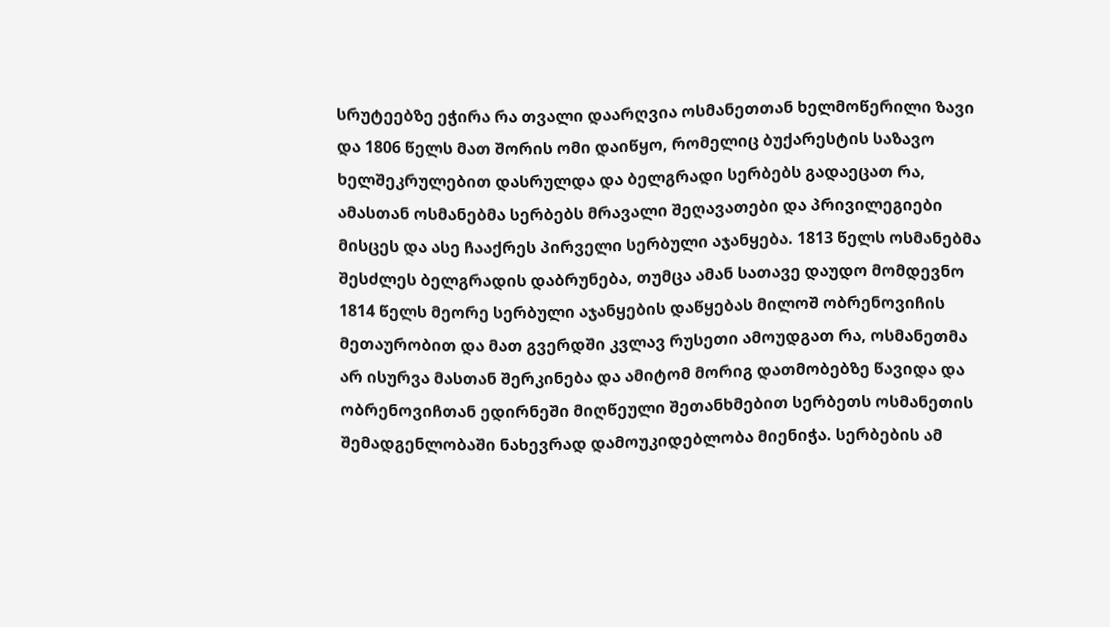სრუტეებზე ეჭირა რა თვალი დაარღვია ოსმანეთთან ხელმოწერილი ზავი და 1806 წელს მათ შორის ომი დაიწყო, რომელიც ბუქარესტის საზავო ხელშეკრულებით დასრულდა და ბელგრადი სერბებს გადაეცათ რა, ამასთან ოსმანებმა სერბებს მრავალი შეღავათები და პრივილეგიები მისცეს და ასე ჩააქრეს პირველი სერბული აჯანყება. 1813 წელს ოსმანებმა შესძლეს ბელგრადის დაბრუნება, თუმცა ამან სათავე დაუდო მომდევნო 1814 წელს მეორე სერბული აჯანყების დაწყებას მილოშ ობრენოვიჩის მეთაურობით და მათ გვერდში კვლავ რუსეთი ამოუდგათ რა, ოსმანეთმა არ ისურვა მასთან შერკინება და ამიტომ მორიგ დათმობებზე წავიდა და ობრენოვიჩთან ედირნეში მიღწეული შეთანხმებით სერბეთს ოსმანეთის შემადგენლობაში ნახევრად დამოუკიდებლობა მიენიჭა. სერბების ამ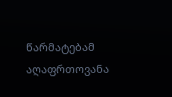წარმატებამ აღაფრთოვანა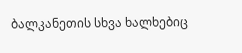ბალკანეთის სხვა ხალხებიც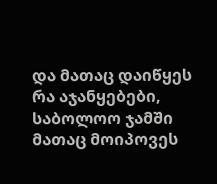და მათაც დაიწყეს რა აჯანყებები, საბოლოო ჯამში მათაც მოიპოვეს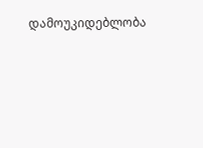დამოუკიდებლობა